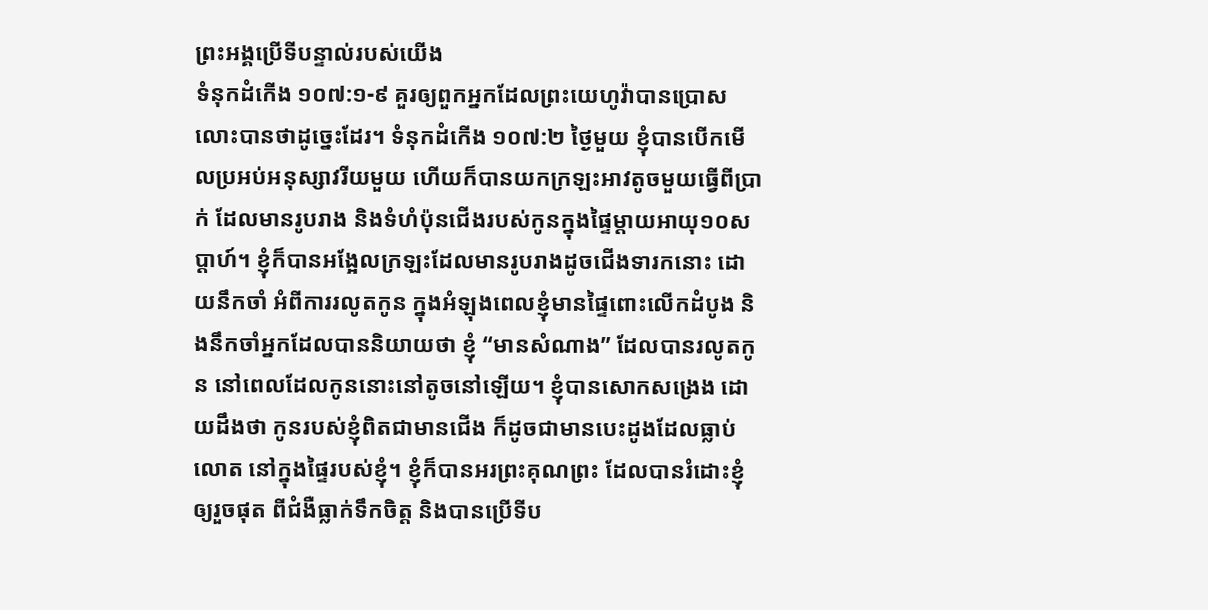ព្រះអង្គប្រើទីបន្ទាល់របស់យើង
ទំនុកដំកើង ១០៧:១-៩ គួរឲ្យពួកអ្នកដែលព្រះយេហូវ៉ាបានប្រោសលោះបានថាដូច្នេះដែរ។ ទំនុកដំកើង ១០៧:២ ថ្ងៃមួយ ខ្ញុំបានបើកមើលប្រអប់អនុស្សាវរីយមួយ ហើយក៏បានយកក្រឡះអាវតូចមួយធ្វើពីប្រាក់ ដែលមានរូបរាង និងទំហំប៉ុនជើងរបស់កូនក្នុងផ្ទៃម្តាយអាយុ១០សប្តាហ៍។ ខ្ញុំក៏បានអង្អែលក្រឡះដែលមានរូបរាងដូចជើងទារកនោះ ដោយនឹកចាំ អំពីការរលូតកូន ក្នុងអំឡុងពេលខ្ញុំមានផ្ទៃពោះលើកដំបូង និងនឹកចាំអ្នកដែលបាននិយាយថា ខ្ញុំ “មានសំណាង” ដែលបានរលូតកូន នៅពេលដែលកូននោះនៅតូចនៅឡើយ។ ខ្ញុំបានសោកសង្រេង ដោយដឹងថា កូនរបស់ខ្ញុំពិតជាមានជើង ក៏ដូចជាមានបេះដូងដែលធ្លាប់លោត នៅក្នុងផ្ទៃរបស់ខ្ញុំ។ ខ្ញុំក៏បានអរព្រះគុណព្រះ ដែលបានរំដោះខ្ញុំឲ្យរួចផុត ពីជំងឺធ្លាក់ទឹកចិត្ត និងបានប្រើទីប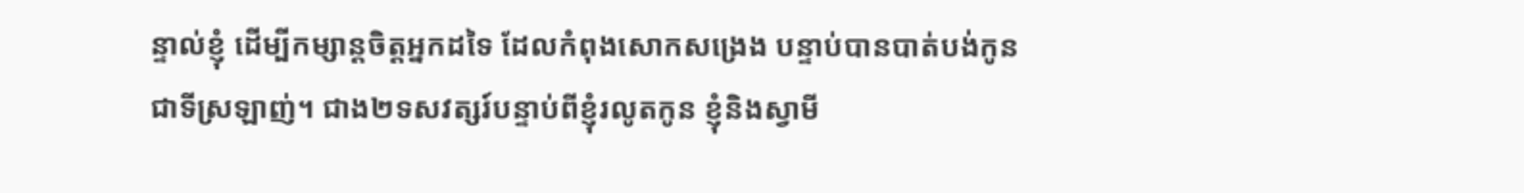ន្ទាល់ខ្ញុំ ដើម្បីកម្សាន្តចិត្តអ្នកដទៃ ដែលកំពុងសោកសង្រេង បន្ទាប់បានបាត់បង់កូនជាទីស្រឡាញ់។ ជាង២ទសវត្សរ៍បន្ទាប់ពីខ្ញុំរលូតកូន ខ្ញុំនិងស្វាមី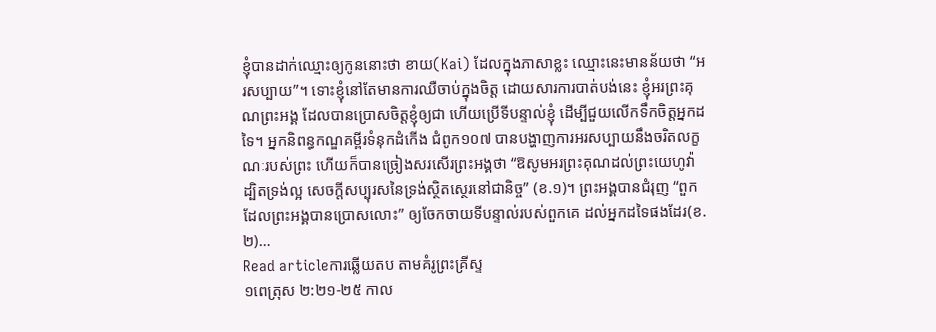ខ្ញុំបានដាក់ឈ្មោះឲ្យកូននោះថា ខាយ(Kai) ដែលក្នុងភាសាខ្លះ ឈ្មោះនេះមានន័យថា “អរសប្បាយ”។ ទោះខ្ញុំនៅតែមានការឈឺចាប់ក្នុងចិត្ត ដោយសារការបាត់បង់នេះ ខ្ញុំអរព្រះគុណព្រះអង្គ ដែលបានប្រោសចិត្តខ្ញុំឲ្យជា ហើយប្រើទីបន្ទាល់ខ្ញុំ ដើម្បីជួយលើកទឹកចិត្តអ្នកដទៃ។ អ្នកនិពន្ធកណ្ឌគម្ពីរទំនុកដំកើង ជំពូក១០៧ បានបង្ហាញការអរសប្បាយនឹងចរិតលក្ខណៈរបស់ព្រះ ហើយក៏បានច្រៀងសរសើរព្រះអង្គថា “ឱសូមអរព្រះគុណដល់ព្រះយេហូវ៉ា ដ្បិតទ្រង់ល្អ សេចក្តីសប្បុរសនៃទ្រង់ស្ថិតស្ថេរនៅជានិច្ច” (ខ.១)។ ព្រះអង្គបានជំរុញ “ពួកដែលព្រះអង្គបានប្រោសលោះ” ឲ្យចែកចាយទីបន្ទាល់របស់ពួកគេ ដល់អ្នកដទៃផងដែរ(ខ.២)…
Read articleការឆ្លើយតប តាមគំរូព្រះគ្រីស្ទ
១ពេត្រុស ២:២១-២៥ កាល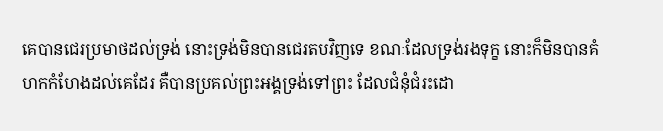គេបានជេរប្រមាថដល់ទ្រង់ នោះទ្រង់មិនបានជេរតបវិញទេ ខណៈដែលទ្រង់រងទុក្ខ នោះក៏មិនបានគំហកកំហែងដល់គេដែរ គឺបានប្រគល់ព្រះអង្គទ្រង់ទៅព្រះ ដែលជំនុំជំរះដោ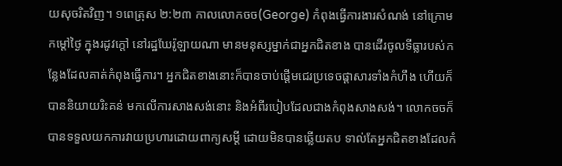យសុចរិតវិញ។ ១ពេត្រុស ២:២៣ កាលលោកចច(George) កំពុងធ្វើការងារសំណង់ នៅក្រោមកម្តៅថ្ងៃ ក្នុងរដូវក្តៅ នៅរដ្ឋឃែរ៉ូឡាយណា មានមនុស្សម្នាក់ជាអ្នកជិតខាង បានដើរចូលទីធ្លារបស់កន្លែងដែលគាត់កំពុងធ្វើការ។ អ្នកជិតខាងនោះក៏បានចាប់ផ្តើមជេរប្រទេចផ្តាសារទាំងកំហឹង ហើយក៏បាននិយាយរិះគន់ មកលើការសាងសង់នោះ និងអំពីរបៀបដែលជាងកំពុងសាងសង់។ លោកចចក៏បានទទួលយកការវាយប្រហារដោយពាក្យសម្តី ដោយមិនបានឆ្លើយតប ទាល់តែអ្នកជិតខាងដែលកំ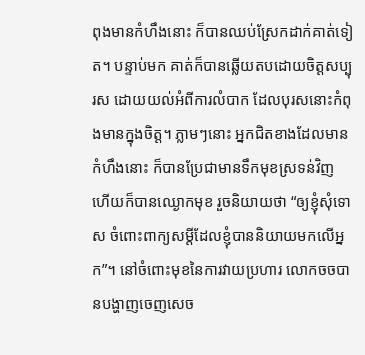ពុងមានកំហឹងនោះ ក៏បានឈប់ស្រែកដាក់គាត់ទៀត។ បន្ទាប់មក គាត់ក៏បានឆ្លើយតបដោយចិត្តសប្បុរស ដោយយល់អំពីការលំបាក ដែលបុរសនោះកំពុងមានក្នុងចិត្ត។ ភ្លាមៗនោះ អ្នកជិតខាងដែលមានកំហឹងនោះ ក៏បានប្រែជាមានទឹកមុខស្រទន់វិញ ហើយក៏បានឈ្ងោកមុខ រួចនិយាយថា “ឲ្យខ្ញុំសុំទោស ចំពោះពាក្យសម្តីដែលខ្ញុំបាននិយាយមកលើអ្នក”។ នៅចំពោះមុខនៃការវាយប្រហារ លោកចចបានបង្ហាញចេញសេច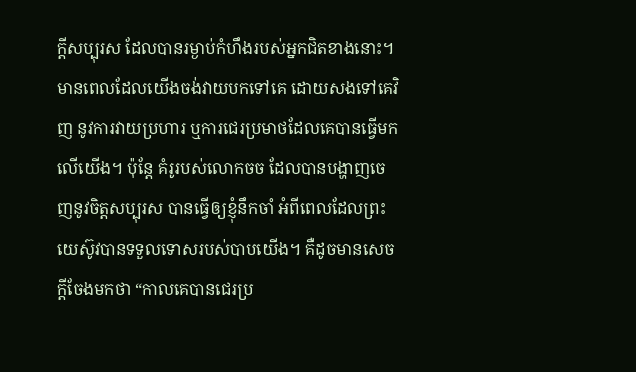ក្តីសប្បុរស ដែលបានរម្ងាប់កំហឹងរបស់អ្នកជិតខាងនោះ។ មានពេលដែលយើងចង់វាយបកទៅគេ ដោយសងទៅគេវិញ នូវការវាយប្រហារ ឬការជេរប្រមាថដែលគេបានធ្វើមកលើយើង។ ប៉ុន្តែ គំរូរបស់លោកចច ដែលបានបង្ហាញចេញនូវចិត្តសប្បុរស បានធ្វើឲ្យខ្ញុំនឹកចាំ អំពីពេលដែលព្រះយេស៊ូវបានទទួលទោសរបស់បាបយើង។ គឺដូចមានសេចក្តីចែងមកថា “កាលគេបានជេរប្រ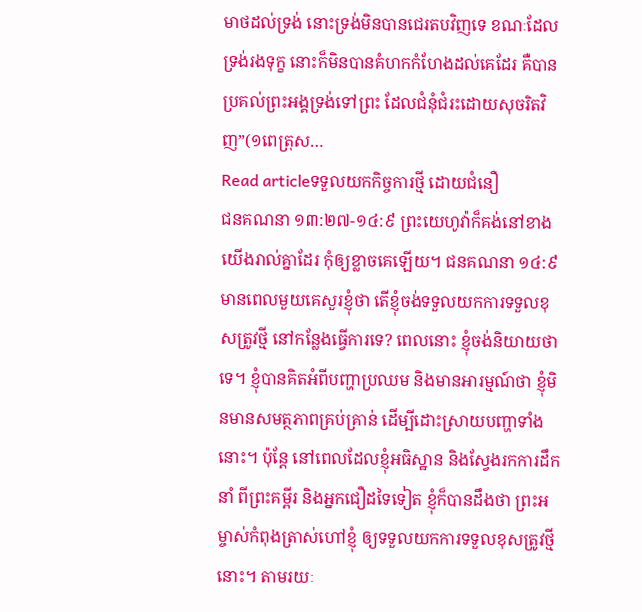មាថដល់ទ្រង់ នោះទ្រង់មិនបានជេរតបវិញទេ ខណៈដែលទ្រង់រងទុក្ខ នោះក៏មិនបានគំហកកំហែងដល់គេដែរ គឺបានប្រគល់ព្រះអង្គទ្រង់ទៅព្រះ ដែលជំនុំជំរះដោយសុចរិតវិញ”(១ពេត្រុស…
Read articleទទួលយកកិច្ចការថ្មី ដោយជំនឿ
ជនគណនា ១៣:២៧-១៤:៩ ព្រះយេហូវ៉ាក៏គង់នៅខាងយើងរាល់គ្នាដែរ កុំឲ្យខ្លាចគេឡើយ។ ជនគណនា ១៤:៩ មានពេលមួយគេសួរខ្ញុំថា តើខ្ញុំចង់ទទួលយកការទទួលខុសត្រូវថ្មី នៅកន្លែងធ្វើការទេ? ពេលនោះ ខ្ញុំចង់និយាយថា ទេ។ ខ្ញុំបានគិតអំពីបញ្ហាប្រឈម និងមានអារម្មណ៍ថា ខ្ញុំមិនមានសមត្ថភាពគ្រប់គ្រាន់ ដើម្បីដោះស្រាយបញ្ហាទាំងនោះ។ ប៉ុន្តែ នៅពេលដែលខ្ញុំអធិស្ឋាន និងស្វែងរកការដឹកនាំ ពីព្រះគម្ពីរ និងអ្នកជឿដទៃទៀត ខ្ញុំក៏បានដឹងថា ព្រះអម្ចាស់កំពុងត្រាស់ហៅខ្ញុំ ឲ្យទទួលយកការទទួលខុសត្រូវថ្មីនោះ។ តាមរយៈ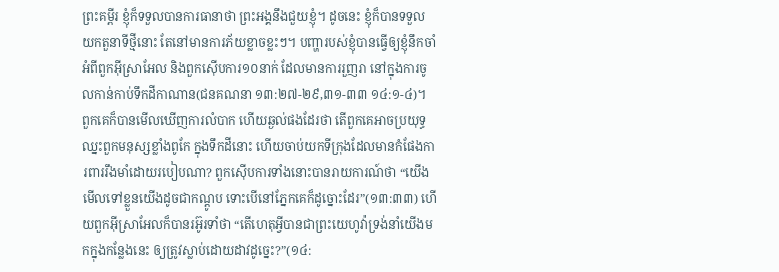ព្រះគម្ពីរ ខ្ញុំក៏ទទួលបានការធានាថា ព្រះអង្គនឹងជួយខ្ញុំ។ ដូចនេះ ខ្ញុំក៏បានទទួលយកតួនាទីថ្មីនោះ តែនៅមានការភ័យខ្លាចខ្លះៗ។ បញ្ហារបស់ខ្ញុំបានធ្វើឲ្យខ្ញុំនឹកចាំ អំពីពួកអ៊ីស្រាអែល និងពួកស៊ើបការ១០នាក់ ដែលមានការរួញរា នៅក្នុងការចូលកាន់កាប់ទឹកដីកាណាន(ជនគណនា ១៣:២៧-២៩,៣១-៣៣ ១៤:១-៤)។ ពួកគេក៏បានមើលឃើញការលំបាក ហើយឆ្ងល់ផងដែរថា តើពួកគេអាចប្រយុទ្ធឈ្នះពួកមនុស្សខ្លាំងពូកែ ក្នុងទឹកដីនោះ ហើយចាប់យកទីក្រុងដែលមានកំផែងការពាររឹងមាំដោយរបៀបណា? ពួកស៊ើបការទាំងនោះបានរាយការណ៍ថា “យើងមើលទៅខ្លួនយើងដូចជាកណ្តូប ទោះបើនៅភ្នែកគេក៏ដូច្នោះដែរ”(១៣:៣៣) ហើយពួកអ៊ីស្រាអែលក៏បានរអ៊ូរទាំថា “តើហេតុអ្វីបានជាព្រះយេហូវ៉ាទ្រង់នាំយើងមកក្នុងកន្លែងនេះ ឲ្យត្រូវស្លាប់ដោយដាវដូច្នេះ?”(១៤: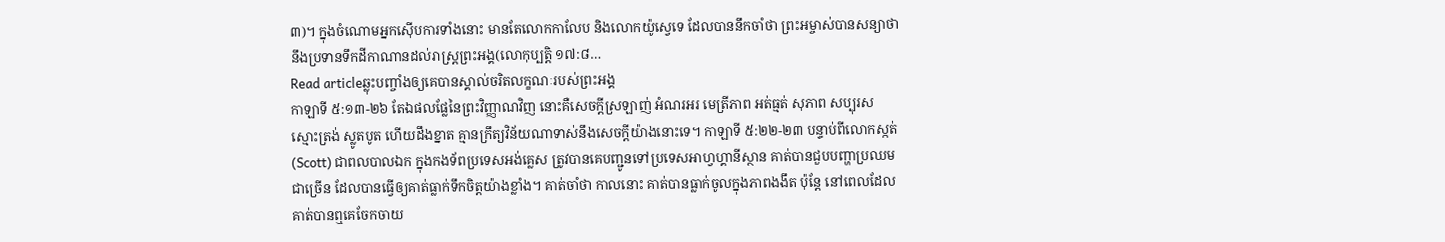៣)។ ក្នុងចំណោមអ្នកស៊ើបការទាំងនោះ មានតែលោកកាលែប និងលោកយ៉ូស្វេទេ ដែលបាននឹកចាំថា ព្រះអម្ចាស់បានសន្យាថា នឹងប្រទានទឹកដីកាណានដល់រាស្រ្តព្រះអង្គ(លោកុប្បត្តិ ១៧:៨…
Read articleឆ្លុះបញ្ចាំងឲ្យគេបានស្គាល់ចរិតលក្ខណៈរបស់ព្រះអង្គ
កាឡាទី ៥:១៣-២៦ តែឯផលផ្លែនៃព្រះវិញ្ញាណវិញ នោះគឺសេចក្តីស្រឡាញ់ អំណរអរ មេត្រីភាព អត់ធ្មត់ សុភាព សប្បុរស ស្មោះត្រង់ ស្លូតបូត ហើយដឹងខ្នាត គ្មានក្រឹត្យវិន័យណាទាស់នឹងសេចក្តីយ៉ាងនោះទេ។ កាឡាទី ៥:២២-២៣ បន្ទាប់ពីលោកស្កត់(Scott) ជាពលបាលឯក ក្នុងកងទ័ពប្រទេសអង់គ្លេស ត្រូវបានគេបញ្ជូនទៅប្រទេសអាហ្វហ្គានីស្ថាន គាត់បានជួបបញ្ហាប្រឈមជាច្រើន ដែលបានធ្វើឲ្យគាត់ធ្លាក់ទឹកចិត្តយ៉ាងខ្លាំង។ គាត់ចាំថា កាលនោះ គាត់បានធ្លាក់ចូលក្នុងភាពងងឹត ប៉ុន្តែ នៅពេលដែលគាត់បានឮគេចែកចាយ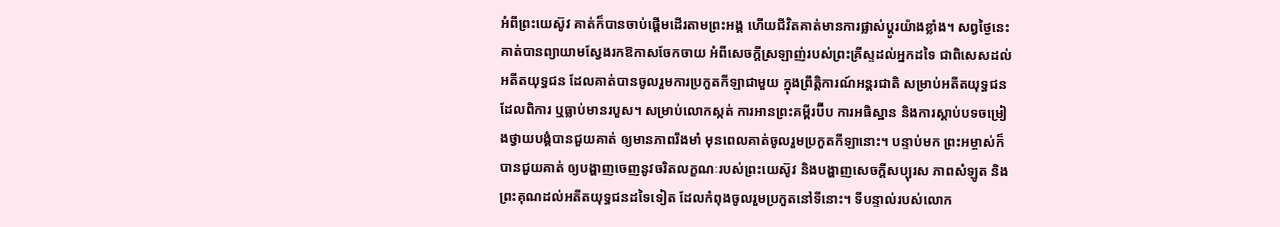អំពីព្រះយេស៊ូវ គាត់ក៏បានចាប់ផ្តើមដើរតាមព្រះអង្គ ហើយជីវិតគាត់មានការផ្លាស់ប្តូរយ៉ាងខ្លាំង។ សព្វថ្ងៃនេះ គាត់បានព្យាយាមស្វែងរកឱកាសចែកចាយ អំពីសេចក្តីស្រឡាញ់របស់ព្រះគ្រីស្ទដល់អ្នកដទៃ ជាពិសេសដល់អតីតយុទ្ធជន ដែលគាត់បានចូលរួមការប្រកួតកីឡាជាមួយ ក្នុងព្រឹត្តិការណ៍អន្តរជាតិ សម្រាប់អតីតយុទ្ធជនដែលពិការ ឬធ្លាប់មានរបួស។ សម្រាប់លោកស្កត់ ការអានព្រះគម្ពីរប៊ីប ការអធិស្ឋាន និងការស្តាប់បទចម្រៀងថ្វាយបង្គំបានជួយគាត់ ឲ្យមានភាពរឹងមាំ មុនពេលគាត់ចូលរួមប្រកួតកីឡានោះ។ បន្ទាប់មក ព្រះអម្ចាស់ក៏បានជួយគាត់ ឲ្យបង្ហាញចេញនូវចរិតលក្ខណៈរបស់ព្រះយេស៊ូវ និងបង្ហាញសេចក្តីសប្បុរស ភាពសំឡូត និងព្រះគុណដល់អតីតយុទ្ធជនដទៃទៀត ដែលកំពុងចូលរួមប្រកួតនៅទីនោះ។ ទីបន្ទាល់របស់លោក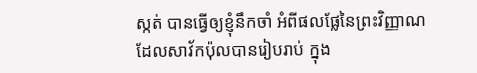ស្កត់ បានធ្វើឲ្យខ្ញុំនឹកចាំ អំពីផលផ្លែនៃព្រះវិញ្ញាណ ដែលសាវ័កប៉ុលបានរៀបរាប់ ក្នុង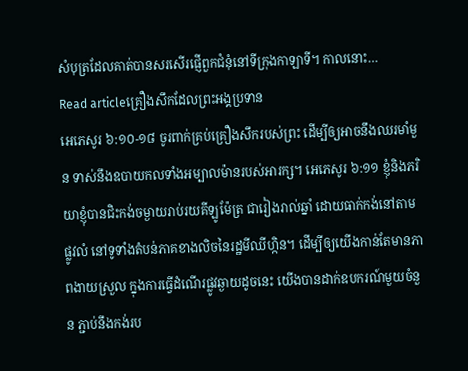សំបុត្រដែលគាត់បានសរសើរផ្ញើពួកជំនុំនៅទីក្រុងកាឡាទី។ កាលនោះ…
Read articleគ្រឿងសឹកដែលព្រះអង្គប្រទាន
អេភេសូរ ៦:១០-១៨ ចូរពាក់គ្រប់គ្រឿងសឹករបស់ព្រះ ដើម្បីឲ្យអាចនឹងឈរមាំមួន ទាស់នឹងឧបាយកលទាំងអម្បាលម៉ានរបស់អារក្ស។ អេភេសូរ ៦:១១ ខ្ញុំនិងភរិយាខ្ញុំបានជិះកង់ចម្ងាយរាប់រយគីឡូម៉ែត្រ ជារៀងរាល់ឆ្នាំ ដោយធាក់កង់នៅតាមផ្លូវលំ នៅទូទាំងតំបន់ភាគខាងលិចនៃរដ្ឋមីឈីហ្កិន។ ដើម្បីឲ្យយើងកាន់តែមានភាពងាយស្រួល ក្នុងការធ្វើដំណើរផ្លូវឆ្ងាយដូចនេះ យើងបានដាក់ឧបករណ៍មួយចំនួន ភ្ជាប់នឹងកង់រប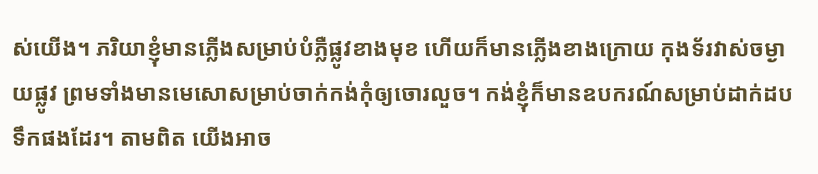ស់យើង។ ភរិយាខ្ញុំមានភ្លើងសម្រាប់បំភ្លឺផ្លូវខាងមុខ ហើយក៏មានភ្លើងខាងក្រោយ កុងទ័រវាស់ចម្ងាយផ្លូវ ព្រមទាំងមានមេសោសម្រាប់ចាក់កង់កុំឲ្យចោរលួច។ កង់ខ្ញុំក៏មានឧបករណ៍សម្រាប់ដាក់ដបទឹកផងដែរ។ តាមពិត យើងអាច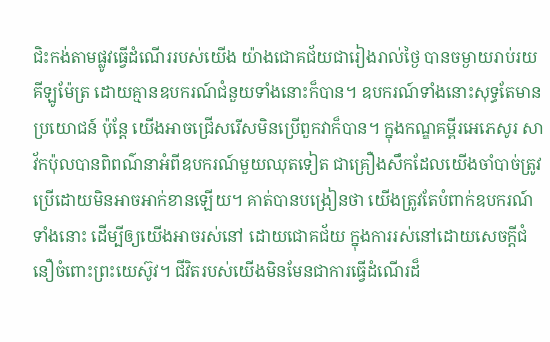ជិះកង់តាមផ្លូវធ្វើដំណើររបស់យើង យ៉ាងជោគជ័យជារៀងរាល់ថ្ងៃ បានចម្ងាយរាប់រយគីឡូម៉ែត្រ ដោយគ្មានឧបករណ៍ជំនួយទាំងនោះក៏បាន។ ឧបករណ៍ទាំងនោះសុទ្ធតែមានប្រយោជន៍ ប៉ុន្តែ យើងអាចជ្រើសរើសមិនប្រើពួកវាក៏បាន។ ក្នុងកណ្ឌគម្ពីរអេភេសូរ សាវ័កប៉ុលបានពិពណ៌នាអំពីឧបករណ៍មួយឈុតទៀត ជាគ្រឿងសឹកដែលយើងចាំបាច់ត្រូវប្រើដោយមិនអាចអាក់ខានឡើយ។ គាត់បានបង្រៀនថា យើងត្រូវតែបំពាក់ឧបករណ៍ទាំងនោះ ដើម្បីឲ្យយើងអាចរស់នៅ ដោយជោគជ័យ ក្នុងការរស់នៅដោយសេចក្តីជំនឿចំពោះព្រះយេស៊ូវ។ ជីវិតរបស់យើងមិនមែនជាការធ្វើដំណើរដ៏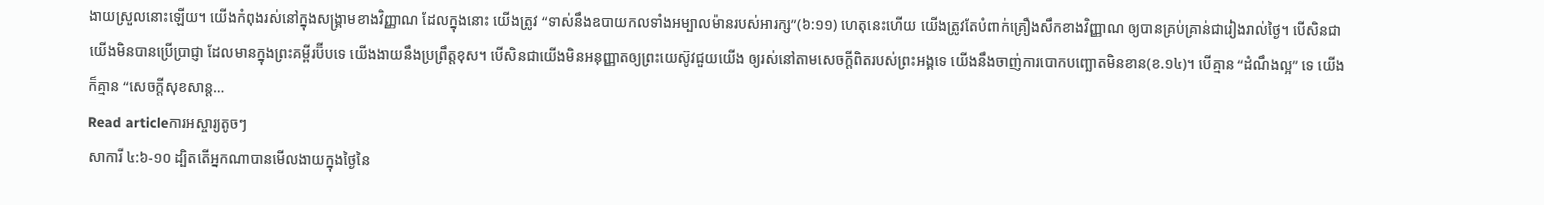ងាយស្រួលនោះឡើយ។ យើងកំពុងរស់នៅក្នុងសង្គ្រាមខាងវិញ្ញាណ ដែលក្នុងនោះ យើងត្រូវ “ទាស់នឹងឧបាយកលទាំងអម្បាលម៉ានរបស់អារក្ស”(៦:១១) ហេតុនេះហើយ យើងត្រូវតែបំពាក់គ្រឿងសឹកខាងវិញ្ញាណ ឲ្យបានគ្រប់គ្រាន់ជារៀងរាល់ថ្ងៃ។ បើសិនជាយើងមិនបានប្រើប្រាជ្ញា ដែលមានក្នុងព្រះគម្ពីរប៊ីបទេ យើងងាយនឹងប្រព្រឹត្តខុស។ បើសិនជាយើងមិនអនុញ្ញាតឲ្យព្រះយេស៊ូវជួយយើង ឲ្យរស់នៅតាមសេចក្តីពិតរបស់ព្រះអង្គទេ យើងនឹងចាញ់ការបោកបញ្ឆោតមិនខាន(ខ.១៤)។ បើគ្មាន “ដំណឹងល្អ” ទេ យើងក៏គ្មាន “សេចក្តីសុខសាន្ត…
Read articleការអស្ចារ្យតូចៗ
សាការី ៤:៦-១០ ដ្បិតតើអ្នកណាបានមើលងាយក្នុងថ្ងៃនៃ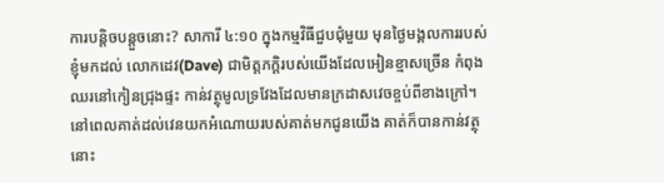ការបន្តិចបន្តួចនោះ? សាការី ៤:១០ ក្នុងកម្មវិធីជួបជុំមួយ មុនថ្ងៃមង្គលការរបស់ខ្ញុំមកដល់ លោកដេវ(Dave) ជាមិត្តភក្តិរបស់យើងដែលអៀនខ្មាសច្រើន កំពុងឈរនៅកៀនជ្រុងផ្ទះ កាន់វត្ថុមូលទ្រវែងដែលមានក្រដាសវេចខ្ចប់ពីខាងក្រៅ។ នៅពេលគាត់ដល់វេនយកអំណោយរបស់គាត់មកជូនយើង គាត់ក៏បានកាន់វត្ថុនោះ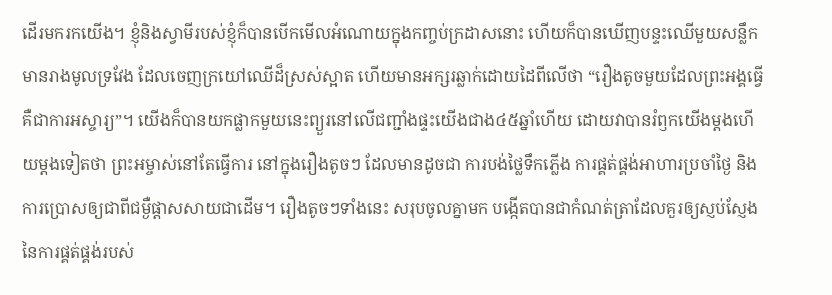ដើរមករកយើង។ ខ្ញុំនិងស្វាមីរបស់ខ្ញុំក៏បានបើកមើលអំណោយក្នុងកញ្ចប់ក្រដាសនោះ ហើយក៏បានឃើញបន្ទះឈើមួយសន្លឹក មានរាងមូលទ្រវែង ដែលចេញក្រយៅឈើដ៏ស្រស់ស្អាត ហើយមានអក្សរឆ្លាក់ដោយដៃពីលើថា “រឿងតូចមួយដែលព្រះអង្គធ្វើ គឺជាការអស្ចារ្យ”។ យើងក៏បានយកផ្លាកមួយនេះព្យួរនៅលើជញ្ជាំងផ្ទះយើងជាង៤៥ឆ្នាំហើយ ដោយវាបានរំឭកយើងម្តងហើយម្តងទៀតថា ព្រះអម្ចាស់នៅតែធ្វើការ នៅក្នុងរឿងតូចៗ ដែលមានដូចជា ការបង់ថ្លៃទឹកភ្លើង ការផ្គត់ផ្គង់អាហារប្រចាំថ្ងៃ និងការប្រោសឲ្យជាពីជម្ងឺផ្តាសសាយជាដើម។ រឿងតូចៗទាំងនេះ សរុបចូលគ្នាមក បង្កើតបានជាកំណត់ត្រាដែលគួរឲ្យស្ញប់ស្ញែង នៃការផ្គត់ផ្គង់របស់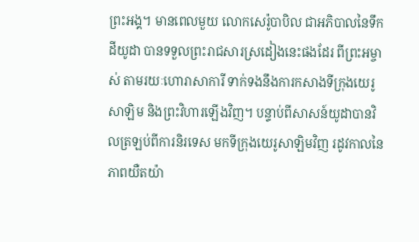ព្រះអង្គ។ មានពេលមួយ លោកសេរ៉ូបាបិល ជាអភិបាលនៃទឹកដីយូដា បានទទួលព្រះរាជសារស្រដៀងនេះផងដែរ ពីព្រះអម្ចាស់ តាមរយៈហោរាសាការី ទាក់ទងនឹងការកសាងទីក្រុងយេរូសាឡិម និងព្រះវិហារឡើងវិញ។ បន្ទាប់ពីសាសន៍យូដាបានវិលត្រឡប់ពីការនិរទេស មកទីក្រុងយេរូសាឡិមវិញ រដូវកាលនៃភាពយឺតយ៉ា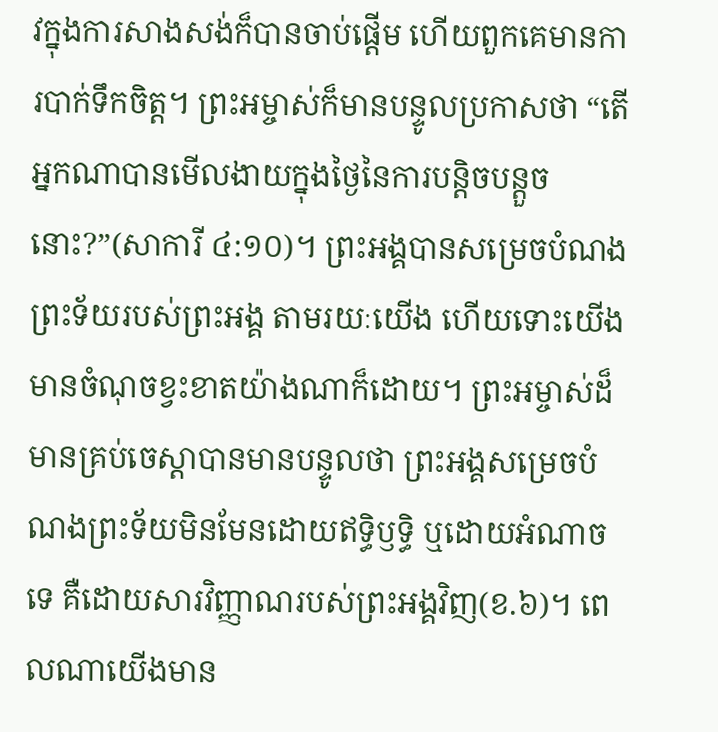វក្នុងការសាងសង់ក៏បានចាប់ផ្តើម ហើយពួកគេមានការបាក់ទឹកចិត្ត។ ព្រះអម្ចាស់ក៏មានបន្ទូលប្រកាសថា “តើអ្នកណាបានមើលងាយក្នុងថ្ងៃនៃការបន្តិចបន្តួចនោះ?”(សាការី ៤:១០)។ ព្រះអង្គបានសម្រេចបំណងព្រះទ័យរបស់ព្រះអង្គ តាមរយៈយើង ហើយទោះយើងមានចំណុចខ្វះខាតយ៉ាងណាក៏ដោយ។ ព្រះអម្ចាស់ដ៏មានគ្រប់ចេស្តាបានមានបន្ទូលថា ព្រះអង្គសម្រេចបំណងព្រះទ័យមិនមែនដោយឥទ្ធិឫទ្ធិ ឬដោយអំណាចទេ គឺដោយសារវិញ្ញាណរបស់ព្រះអង្គវិញ(ខ.៦)។ ពេលណាយើងមាន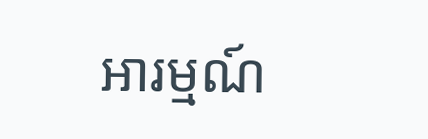អារម្មណ៍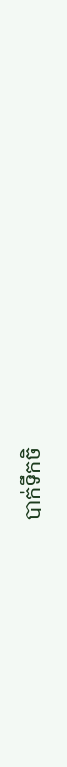បាក់ទឹកចិ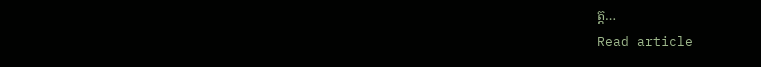ត្ត…
Read article